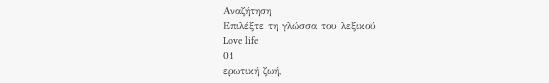Αναζήτηση
Επιλέξτε τη γλώσσα του λεξικού
Love life
01
ερωτική ζωή,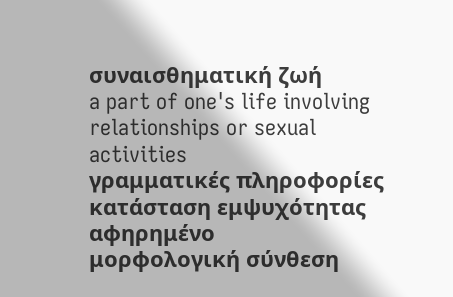συναισθηματική ζωή
a part of one's life involving relationships or sexual activities
γραμματικές πληροφορίες
κατάσταση εμψυχότητας
αφηρημένο
μορφολογική σύνθεση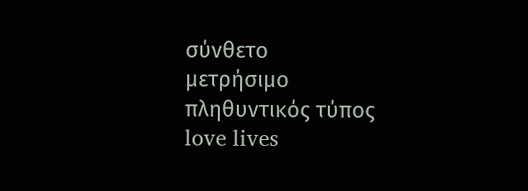σύνθετο
μετρήσιμο
πληθυντικός τύπος
love lives